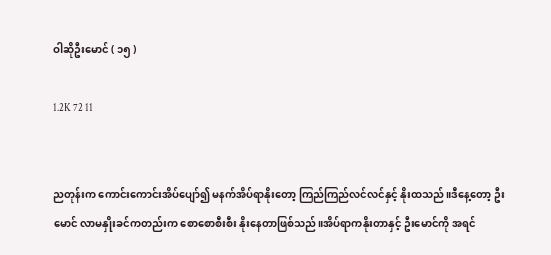ဝါဆိုဦးမောင် ( ၁၅ )

1.2K 72 11


ညတုန်းက ကောင်းကောင်းအိပ်ပျော်၍ မနက်အိပ်ရာနိုးတော့ ကြည်ကြည်လင်လင်နှင့် နိုးထသည်။ဒီနေ့တော့ ဦးမောင် လာမနှိုးခင်ကတည်းက စောစောစီးစီး နိုးနေတာဖြစ်သည်။အိပ်ရာကနိုးတာနှင့် ဦးမောင်ကို အရင်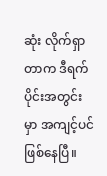ဆုံး လိုက်ရှာတာက ဒီရက်ပိုင်းအတွင်းမှာ အကျင့်ပင် ဖြစ်နေပြီ။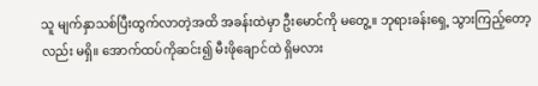သူ မျက်နှာသစ်ပြီးထွက်လာတဲ့အထိ အခန်းထဲမှာ ဦးမောင်ကို မတွေ့။ ဘုရားခန်းရှေ့ သွားကြည့်တော့လည်း မရှိ။ အောက်ထပ်ကိုဆင်း၍ မီးဖိုချောင်ထဲ ရှိမလား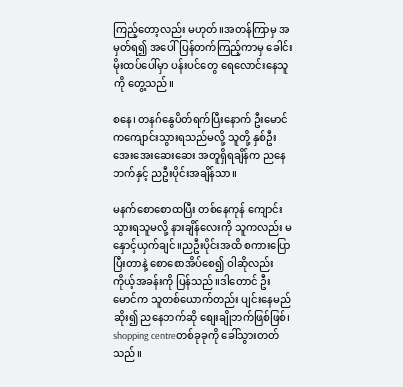ကြည့်တော့လည်း မဟုတ်။အတန်ကြာမှ အမှတ်ရ၍ အပေါ်ပြန်တက်ကြည့်ကာမှ ခေါင်းမိုးထပ်ပေါ်မှာ ပန်းပင်တွေ ရေလောင်းနေသူကို တွေ့သည်။

စနေ၊ တနဂ်နွေပိတ်ရက်ပြီးနောက် ဦးမောင်ကကျောင်းသွားရသည်မလို့ သူတို့ နှစ်ဦး အေးအေးဆေးဆေး အတူရှိရချိန်က ညနေဘက်နှင့် ညဦးပိုင်းအချိန်သာ။

မနက်စောစောထပြီး တစ်နေကုန် ကျောင်းသွားရသူမလို့ နားချိန်လေးကို သူကလည်း မနှောင့်ယှက်ချင်။ညဦးပိုင်းအထိ စကားပြောပြီးတာနဲ့ စောစောအိပ်စေ၍ ဝါဆိုလည်း ကိုယ့်အခန်းကို ပြန်သည်။ဒါတောင် ဦးမောင်က သူတစ်ယောက်တည်း ပျင်းနေမည်ဆိုး၍ ညနေဘက်ဆို စျေးချိုဘက်ဖြစ်ဖြစ်၊ shopping centreတစ်ခုခုကို ခေါ်သွားတတ်သည်။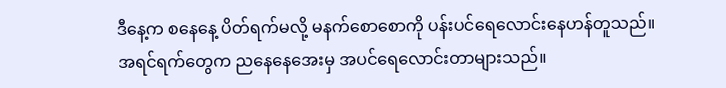ဒီနေ့က စနေနေ့ ပိတ်ရက်မလို့ မနက်စောစောကို ပန်းပင်ရေလောင်းနေဟန်တူသည်။အရင်ရက်တွေက ညနေနေအေးမှ အပင်ရေလောင်းတာများသည်။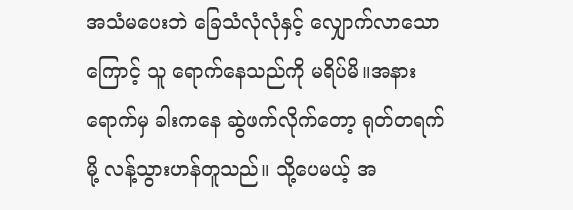အသံမပေးဘဲ ခြေသံလုံလုံနှင့် လျှောက်လာသောကြောင့် သူ ရောက်နေသည်ကို မရိပ်မိ။အနားရောက်မှ ခါးကနေ ဆွဲဖက်လိုက်တော့ ရုတ်တရက်မို့ လန့်သွားဟန်တူသည်။ သို့ပေမယ့် အ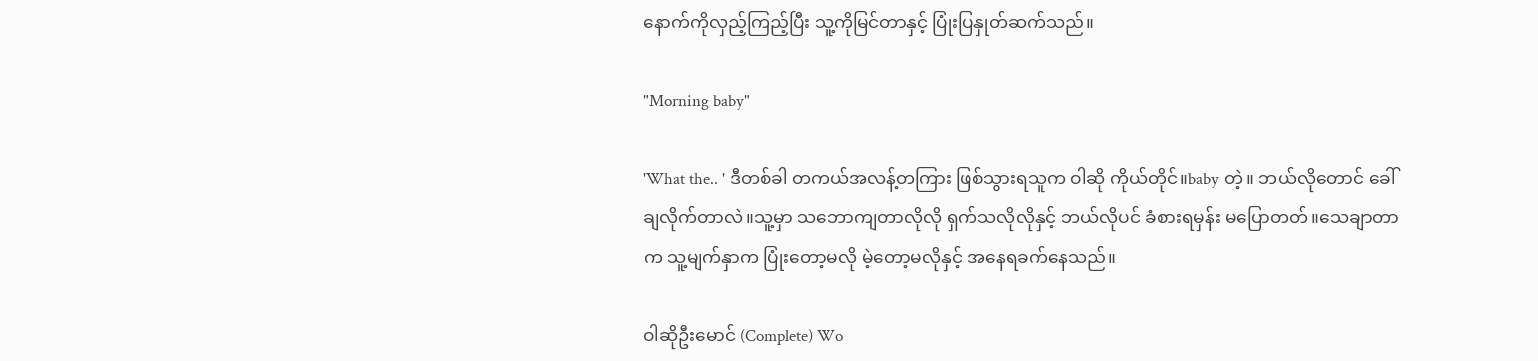နောက်ကိုလှည့်ကြည့်ပြီး သူ့ကိုမြင်တာနှင့် ပြုံးပြနှုတ်ဆက်သည်။

"Morning baby"

'What the.. ' ဒီတစ်ခါ တကယ်အလန့်တကြား ဖြစ်သွားရသူက ဝါဆို ကိုယ်တိုင်။baby တဲ့။ ဘယ်လိုတောင် ခေါ်ချလိုက်တာလဲ။သူ့မှာ သဘောကျတာလိုလို ရှက်သလိုလိုနှင့် ဘယ်လိုပင် ခံစားရမှန်း မပြောတတ်။သေချာတာက သူ့မျက်နှာက ပြုံးတော့မလို မဲ့တော့မလိုနှင့် အနေရခက်နေသည်။

ဝါဆိုဦးမောင် (Complete) Wo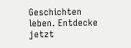Geschichten leben. Entdecke jetzt